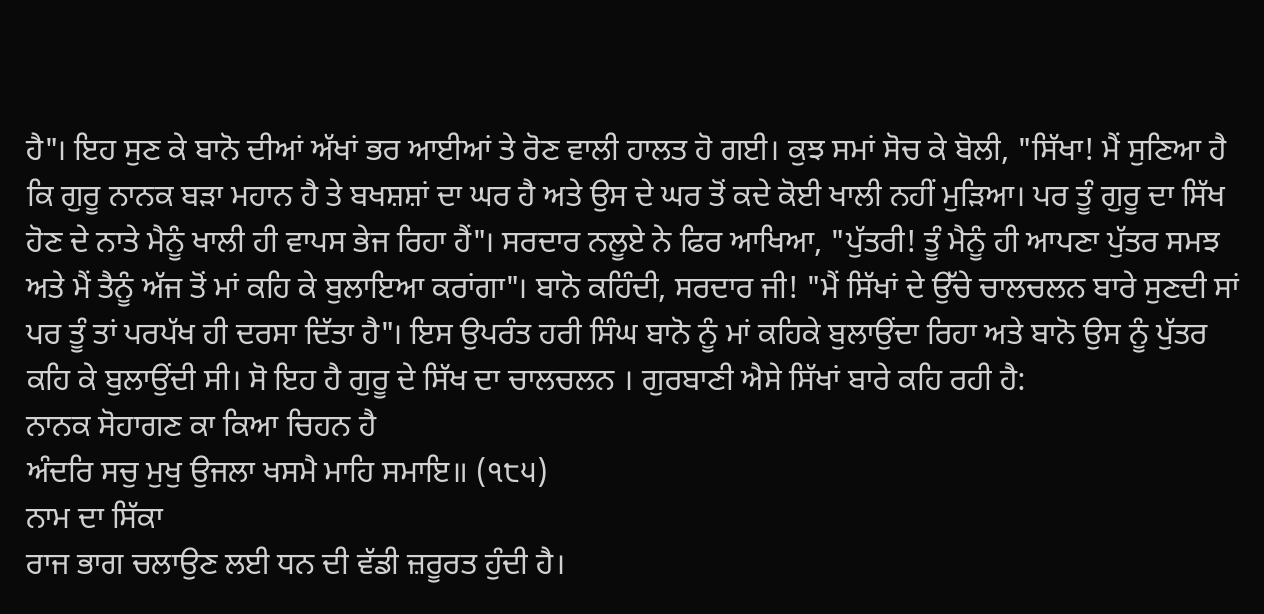ਹੈ"। ਇਹ ਸੁਣ ਕੇ ਬਾਨੋ ਦੀਆਂ ਅੱਖਾਂ ਭਰ ਆਈਆਂ ਤੇ ਰੋਣ ਵਾਲੀ ਹਾਲਤ ਹੋ ਗਈ। ਕੁਝ ਸਮਾਂ ਸੋਚ ਕੇ ਬੋਲੀ, "ਸਿੱਖਾ! ਮੈਂ ਸੁਣਿਆ ਹੈ ਕਿ ਗੁਰੂ ਨਾਨਕ ਬੜਾ ਮਹਾਨ ਹੈ ਤੇ ਬਖਸ਼ਸ਼ਾਂ ਦਾ ਘਰ ਹੈ ਅਤੇ ਉਸ ਦੇ ਘਰ ਤੋਂ ਕਦੇ ਕੋਈ ਖਾਲੀ ਨਹੀਂ ਮੁੜਿਆ। ਪਰ ਤੂੰ ਗੁਰੂ ਦਾ ਸਿੱਖ ਹੋਣ ਦੇ ਨਾਤੇ ਮੈਨੂੰ ਖਾਲੀ ਹੀ ਵਾਪਸ ਭੇਜ ਰਿਹਾ ਹੈਂ"। ਸਰਦਾਰ ਨਲੂਏ ਨੇ ਫਿਰ ਆਖਿਆ, "ਪੁੱਤਰੀ! ਤੂੰ ਮੈਨੂੰ ਹੀ ਆਪਣਾ ਪੁੱਤਰ ਸਮਝ ਅਤੇ ਮੈਂ ਤੈਨੂੰ ਅੱਜ ਤੋਂ ਮਾਂ ਕਹਿ ਕੇ ਬੁਲਾਇਆ ਕਰਾਂਗਾ"। ਬਾਨੋ ਕਹਿੰਦੀ, ਸਰਦਾਰ ਜੀ! "ਮੈਂ ਸਿੱਖਾਂ ਦੇ ਉੱਚੇ ਚਾਲਚਲਨ ਬਾਰੇ ਸੁਣਦੀ ਸਾਂ ਪਰ ਤੂੰ ਤਾਂ ਪਰਪੱਖ ਹੀ ਦਰਸਾ ਦਿੱਤਾ ਹੈ"। ਇਸ ਉਪਰੰਤ ਹਰੀ ਸਿੰਘ ਬਾਨੋ ਨੂੰ ਮਾਂ ਕਹਿਕੇ ਬੁਲਾਉਂਦਾ ਰਿਹਾ ਅਤੇ ਬਾਨੋ ਉਸ ਨੂੰ ਪੁੱਤਰ ਕਹਿ ਕੇ ਬੁਲਾਉਂਦੀ ਸੀ। ਸੋ ਇਹ ਹੈ ਗੁਰੂ ਦੇ ਸਿੱਖ ਦਾ ਚਾਲਚਲਨ । ਗੁਰਬਾਣੀ ਐਸੇ ਸਿੱਖਾਂ ਬਾਰੇ ਕਹਿ ਰਹੀ ਹੈ:
ਨਾਨਕ ਸੋਹਾਗਣ ਕਾ ਕਿਆ ਚਿਹਨ ਹੈ
ਅੰਦਰਿ ਸਚੁ ਮੁਖੁ ਉਜਲਾ ਖਸਮੈ ਮਾਹਿ ਸਮਾਇ॥ (੧੮੫)
ਨਾਮ ਦਾ ਸਿੱਕਾ
ਰਾਜ ਭਾਗ ਚਲਾਉਣ ਲਈ ਧਨ ਦੀ ਵੱਡੀ ਜ਼ਰੂਰਤ ਹੁੰਦੀ ਹੈ।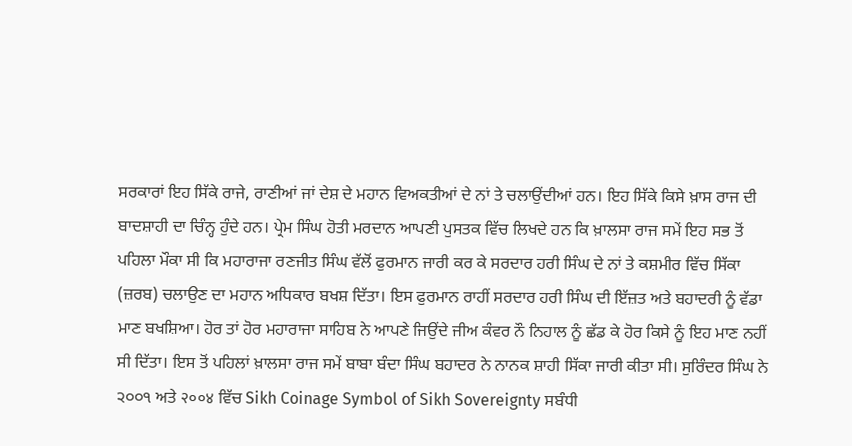ਸਰਕਾਰਾਂ ਇਹ ਸਿੱਕੇ ਰਾਜੇ, ਰਾਣੀਆਂ ਜਾਂ ਦੇਸ਼ ਦੇ ਮਹਾਨ ਵਿਅਕਤੀਆਂ ਦੇ ਨਾਂ ਤੇ ਚਲਾਉਂਦੀਆਂ ਹਨ। ਇਹ ਸਿੱਕੇ ਕਿਸੇ ਖ਼ਾਸ ਰਾਜ ਦੀ ਬਾਦਸ਼ਾਹੀ ਦਾ ਚਿੰਨ੍ਹ ਹੁੰਦੇ ਹਨ। ਪ੍ਰੇਮ ਸਿੰਘ ਹੋਤੀ ਮਰਦਾਨ ਆਪਣੀ ਪੁਸਤਕ ਵਿੱਚ ਲਿਖਦੇ ਹਨ ਕਿ ਖ਼ਾਲਸਾ ਰਾਜ ਸਮੇਂ ਇਹ ਸਭ ਤੋਂ ਪਹਿਲਾ ਮੌਕਾ ਸੀ ਕਿ ਮਹਾਰਾਜਾ ਰਣਜੀਤ ਸਿੰਘ ਵੱਲੋਂ ਫੁਰਮਾਨ ਜਾਰੀ ਕਰ ਕੇ ਸਰਦਾਰ ਹਰੀ ਸਿੰਘ ਦੇ ਨਾਂ ਤੇ ਕਸ਼ਮੀਰ ਵਿੱਚ ਸਿੱਕਾ (ਜ਼ਰਬ) ਚਲਾਉਣ ਦਾ ਮਹਾਨ ਅਧਿਕਾਰ ਬਖਸ਼ ਦਿੱਤਾ। ਇਸ ਫੁਰਮਾਨ ਰਾਹੀਂ ਸਰਦਾਰ ਹਰੀ ਸਿੰਘ ਦੀ ਇੱਜ਼ਤ ਅਤੇ ਬਹਾਦਰੀ ਨੂੰ ਵੱਡਾ ਮਾਣ ਬਖਸ਼ਿਆ। ਹੋਰ ਤਾਂ ਹੋਰ ਮਹਾਰਾਜਾ ਸਾਹਿਬ ਨੇ ਆਪਣੇ ਜਿਉਂਦੇ ਜੀਅ ਕੰਵਰ ਨੌ ਨਿਹਾਲ ਨੂੰ ਛੱਡ ਕੇ ਹੋਰ ਕਿਸੇ ਨੂੰ ਇਹ ਮਾਣ ਨਹੀਂ ਸੀ ਦਿੱਤਾ। ਇਸ ਤੋਂ ਪਹਿਲਾਂ ਖ਼ਾਲਸਾ ਰਾਜ ਸਮੇਂ ਬਾਬਾ ਬੰਦਾ ਸਿੰਘ ਬਹਾਦਰ ਨੇ ਨਾਨਕ ਸ਼ਾਹੀ ਸਿੱਕਾ ਜਾਰੀ ਕੀਤਾ ਸੀ। ਸੁਰਿੰਦਰ ਸਿੰਘ ਨੇ ੨੦੦੧ ਅਤੇ २००४ ਵਿੱਚ Sikh Coinage Symbol of Sikh Sovereignty ਸਬੰਧੀ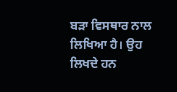ਬੜਾ ਵਿਸਥਾਰ ਨਾਲ ਲਿਖਿਆ ਹੈ। ਉਹ ਲਿਖਦੇ ਹਨ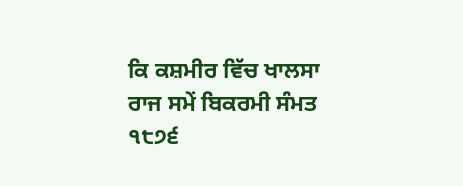ਕਿ ਕਸ਼ਮੀਰ ਵਿੱਚ ਖਾਲਸਾ ਰਾਜ ਸਮੇਂ ਬਿਕਰਮੀ ਸੰਮਤ ੧੮੭੬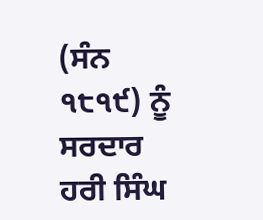(ਸੰਨ ੧੮੧੯) ਨੂੰ ਸਰਦਾਰ ਹਰੀ ਸਿੰਘ